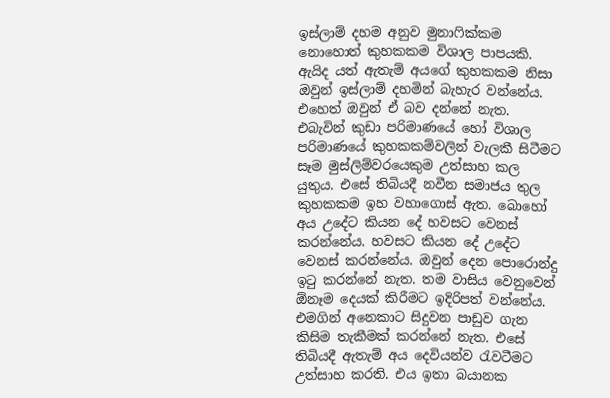ඉස්ලාම් දහම අනුව මුනාෆික්කම නොහොත් කුහකකම විශාල පාපයකි. ඇයිද යත් ඇතැම් අයගේ කුහකකම නිසා ඔවුන් ඉස්ලාම් දහමින් බැහැර වන්නේය. එහෙත් ඔවුන් ඒ බව දන්නේ නැත. එබැවින් කුඩා පරිමාණයේ හෝ විශාල පරිමාණයේ කුහකකම්වලින් වැලකී සිටීමට සෑම මුස්ලිම්වරයෙකුම උත්සාහ කල යුතුය. එසේ තිබියදී නවීන සමාජය තුල කුහකකම ඉහ වහාගොස් ඇත. බොහෝ අය උදේට කියන දේ හවසට වෙනස් කරන්නේය. හවසට කියන දේ උදේට වෙනස් කරන්නේය. ඔවුන් දෙන පොරොන්දු ඉටු කරන්නේ නැත. තම වාසිය වෙනුවෙන් ඕනෑම දෙයක් කිරීමට ඉදිරිපත් වන්නේය. එමගින් අනෙකාට සිදුවන පාඩුව ගැන කිසිම තැකීමක් කරන්නේ නැත. එසේ තිබියදී ඇතැම් අය දෙවියන්ව රැවටීමට උත්සාහ කරති. එය ඉතා බයානක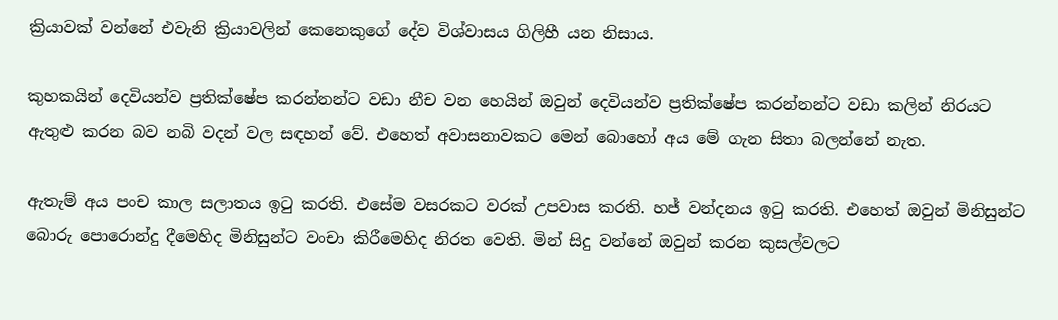ක්‍රියාවක් වන්නේ එවැනි ක්‍රියාවලින් කෙනෙකුගේ දේව විශ්වාසය ගිලිහී යන නිසාය.

කුහකයින් දෙවියන්ව ප්‍රතික්ෂේප කරන්නන්ට වඩා නීච වන හෙයින් ඔවුන් දෙවියන්ව ප්‍රතික්ෂේප කරන්නන්ට වඩා කලින් නිරයට ඇතුළු කරන බව නබි වදන් වල සඳහන් වේ. එහෙත් අවාසනාවකට මෙන් බොහෝ අය මේ ගැන සිතා බලන්නේ නැත.

ඇතැම් අය පංච කාල සලාතය ඉටු කරති. එසේම වසරකට වරක් උපවාස කරති. හජ් වන්දනය ඉටු කරති. එහෙත් ඔවුන් මිනිසුන්ට බොරු පොරොන්දු දීමෙහිද මිනිසුන්ට වංචා කිරීමෙහිද නිරත වෙති. මින් සිදු වන්නේ ඔවුන් කරන කුසල්වලට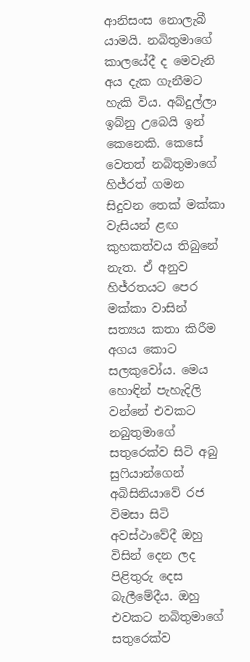ආනිසංස නොලැබී යාමයි. නබිතුමාගේ කාලයේදී ද මෙවැනි අය දැක ගැනීමට හැකි විය. අබ්දුල්ලා ඉබ්නු උබෙයි ඉන් කෙනෙකි. කෙසේ වෙතත් නබිතුමාගේ හිජ්රත් ගමන සිදුවන තෙක් මක්කා වැසියන් ළඟ කුහකත්වය තිබුනේ නැත. ඒ අනුව හිජ්රතයට පෙර මක්කා වාසින් සත්‍යය කතා කිරීම අගය කොට සලකුවෝය. මෙය හොඳින් පැහැදිලි වන්නේ එවකට නබුතුමාගේ සතුරෙක්ව සිටි අබු සුෆියාන්ගෙන් අබිසිනියාවේ රජ විමසා සිටි අවස්ථාවේදී ඔහු විසින් දෙන ලද පිළිතුරු දෙස බැලීමේදීය. ඔහු එවකට නබිතුමාගේ සතුරෙක්ව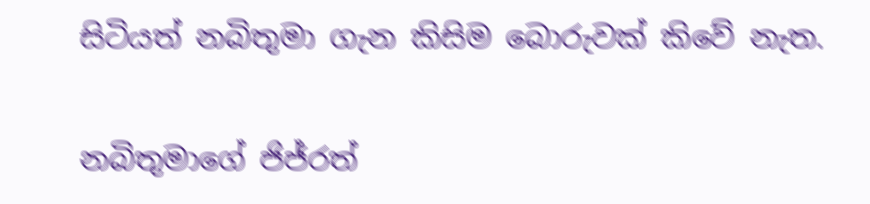සිටියත් නබිතුමා ගැන කිසිම බොරුවක් කිවේ නැත.

නබිතුමාගේ ජිජ්රත්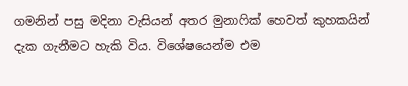ගමනින් පසු මදිනා වැසියන් අතර මුනාෆික් හෙවත් කුහකයින් දැක ගැනීමට හැකි විය. විශේෂයෙන්ම එම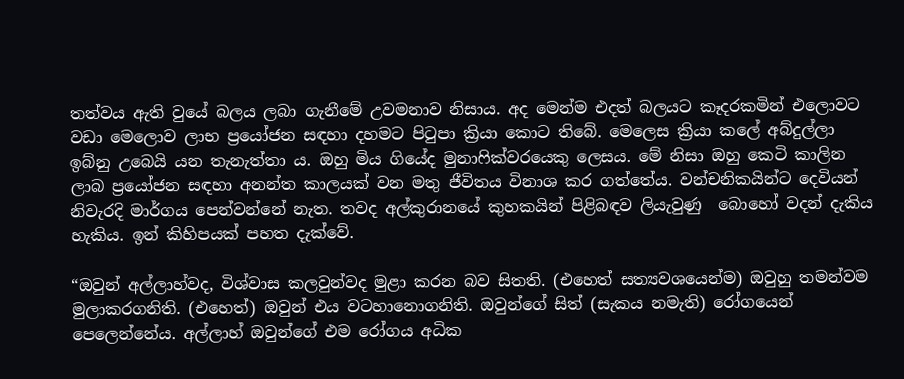තත්වය ඇති වුයේ බලය ලබා ගැනීමේ උවමනාව නිසාය. අද මෙන්ම එදත් බලයට කෑදරකමින් එලොවට වඩා මෙලොව ලාභ ප්‍රයෝජන සඳහා දහමට පිටුපා ක්‍රියා කොට තිබේ. මෙලෙස ක්‍රියා කලේ අබ්දුල්ලා ඉබ්නු උබෙයි යන තැනැත්තා ය. ඔහු මිය ගියේද මුනාෆික්වරයෙකු ලෙසය. මේ නිසා ඔහු කෙටි කාලින ලාබ ප්‍රයෝජන සඳහා අනන්ත කාලයක් වන මතු ජීවිතය විනාශ කර ගත්තේය. වන්චනිකයින්ට දෙවියන් නිවැරදි මාර්ගය පෙන්වන්නේ නැත. තවද අල්කුරානයේ කුහකයින් පිළිබඳව ලියැවුණු  බොහෝ වදන් දැකිය හැකිය. ඉන් කිහිපයක් පහත දැක්වේ.

“ඔවුන් අල්ලාහ්වද, විශ්වාස කලවුන්වද මුළා කරන බව සිතති. (එහෙත් සත්‍යවශයෙන්ම) ඔවුහු තමන්වම මුලාකරගනිති. (එහෙත්) ඔවුන් එය වටහානොගනිති. ඔවුන්ගේ සිත් (සැකය නමැති) රෝගයෙන් පෙලෙන්නේය. අල්ලාහ් ඔවුන්ගේ එම රෝගය අධික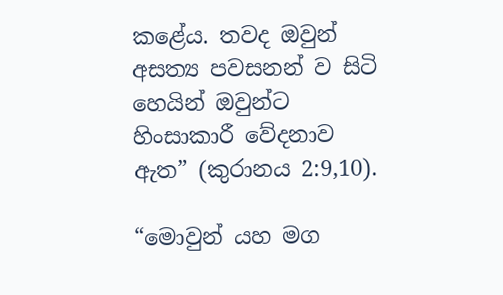කළේය. තවද ඔවුන් අසත්‍ය පවසනන් ව සිටි හෙයින් ඔවුන්ට හිංසාකාරී වේදනාව ඇත” (කුරානය 2:9,10).

“මොවුන් යහ මග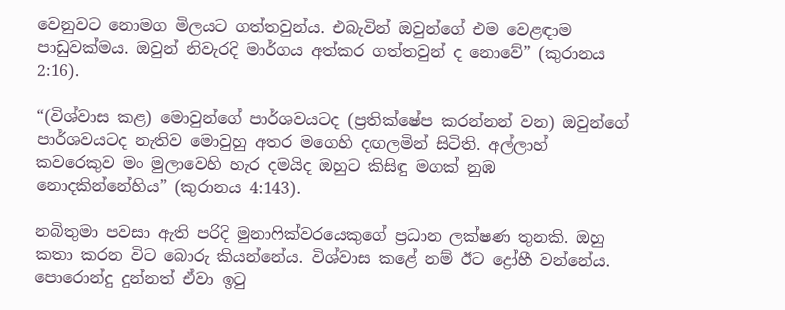වෙනුවට නොමග මිලයට ගත්තවුන්ය. එබැවින් ඔවුන්ගේ එම වෙළඳාම පාඩුවක්මය. ඔවුන් නිවැරදි මාර්ගය අත්කර ගත්තවුන් ද නොවේ” (කුරානය 2:16).

“(විශ්වාස කළ) මොවුන්ගේ පාර්ශවයටද (ප්‍රතික්ෂේප කරන්නන් වන) ඔවුන්ගේ පාර්ශවයටද නැතිව මොවුහු අතර මගෙහි දඟලමින් සිටිති. අල්ලාහ් කවරෙකුව මං මුලාවෙහි හැර දමයිද ඔහුට කිසිඳු මගක් නුඹ නොදකින්නේහිය” (කුරානය 4:143).

නබිතුමා පවසා ඇති පරිදි මුනාෆික්වරයෙකුගේ ප්‍රධාන ලක්ෂණ තුනකි. ඔහු කතා කරන විට බොරු කියන්නේය. විශ්වාස කළේ නම් ඊට ද්‍රෝහී වන්නේය. පොරොන්දු දුන්නත් ඒවා ඉටු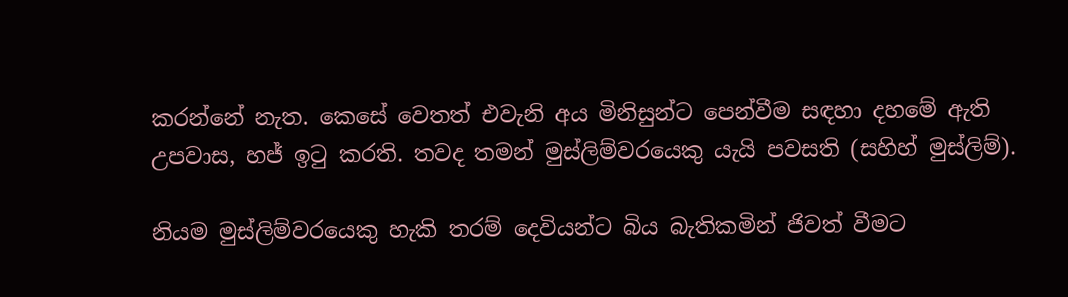කරන්නේ නැත. කෙසේ වෙතත් එවැනි අය මිනිසුන්ට පෙන්වීම සඳහා දහමේ ඇති උපවාස, හජ් ඉටු කරති. තවද තමන් මුස්ලිම්වරයෙකු යැයි පවසති (සහිහ් මුස්ලිම්).

නියම මුස්ලිම්වරයෙකු හැකි තරම් දෙවියන්ට බිය බැතිකමින් ජිවත් වීමට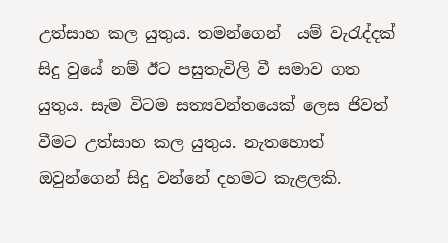උත්සාහ කල යුතුය. තමන්ගෙන්  යම් වැරැද්දක් සිදු වුයේ නම් ඊට පසුතැවිලි වී සමාව ගත යුතුය. සැම විටම සත්‍යවන්තයෙක් ලෙස ජිවත් වීමට උත්සාහ කල යුතුය. නැතහොත් ඔවුන්ගෙන් සිදු වන්නේ දහමට කැළලකි.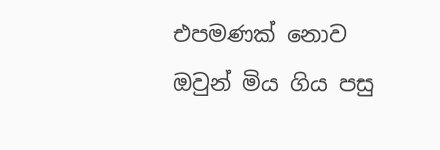එපමණක් නොව ඔවුන් මිය ගිය පසු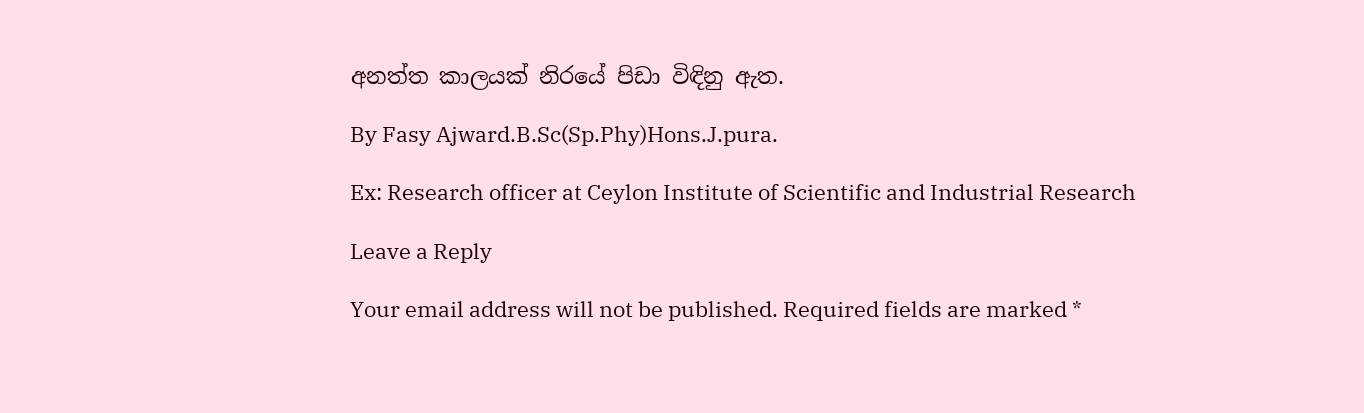අනත්ත කාලයක් නිරයේ පිඩා විඳිනු ඇත.

By Fasy Ajward.B.Sc(Sp.Phy)Hons.J.pura.

Ex: Research officer at Ceylon Institute of Scientific and Industrial Research

Leave a Reply

Your email address will not be published. Required fields are marked *